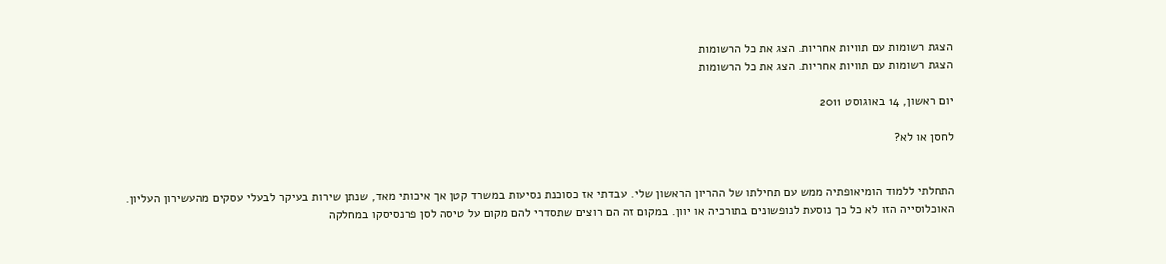הצגת רשומות עם תוויות אחריות. הצג את כל הרשומות
הצגת רשומות עם תוויות אחריות. הצג את כל הרשומות

יום ראשון, 14 באוגוסט 2011

לחסן או לא?


התחלתי ללמוד הומיאופתיה ממש עם תחילתו של ההריון הראשון שלי. עבדתי אז כסוכנת נסיעות במשרד קטן אך איכותי מאד, שנתן שירות בעיקר לבעלי עסקים מהעשירון העליון.
האוכלוסייה הזו לא כל כך נוסעת לנופשונים בתורכיה או יוון. במקום זה הם רוצים שתסדרי להם מקום על טיסה לסן פרנסיסקו במחלקה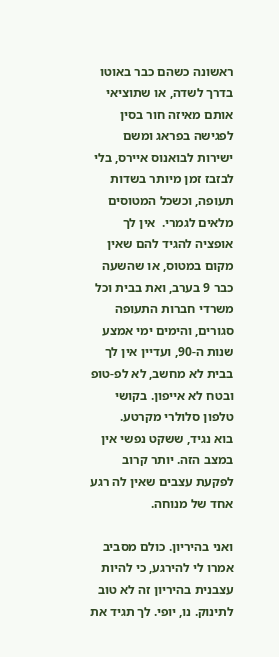ראשונה כשהם כבר באוטו בדרך לשדה, או שתוציאי אותם מאיזה חור בסין לפגישה בפראג ומשם ישירות לבואנוס איירס, בלי לבזבז זמן מיותר בשדות תעופה, וכשכל המטוסים מלאים לגמרי.  אין לך אופציה להגיד להם שאין מקום במטוס, או שהשעה כבר 9 בערב, ואת בבית וכל משרדי חברות התעופה סגורים, והימים ימי אמצע שנות ה-90, ועדיין אין לך בבית לא מחשב, לא לפ-טופ ובטח לא אייפון. בקושי טלפון סלולרי מקרטע.
בוא נגיד, ששקט נפשי אין במצב הזה. יותר קרוב לפקעת עצבים שאין לה רגע אחד של מנוחה.

ואני בהיריון. כולם מסביב אמרו לי להירגע, כי להיות עצבנית בהיריון זה לא טוב לתינוק. נו, יופי. לך תגיד את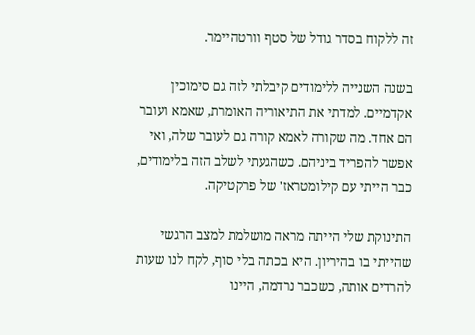זה ללקוח בסדר גודל של סטף וורטהיימר.

בשנה השנייה ללימודים קיבלתי לזה גם סימוכין אקדמיים. למדתי את התיאוריה האומרת, שאמא ועובר הם אחד. מה שקורה לאמא קורה גם לעובר שלה, ואי אפשר להפריד ביניהם. כשהגעתי לשלב הזה בלימודים, כבר הייתי עם קילומטראז' של פרקטיקה.

התינוקת שלי הייתה מראה מושלמת למצב הרגשי שהייתי בו בהיריון. היא בכתה בלי סוף, לקח לנו שעות להרדים אותה, כשכבר נרדמה, היינו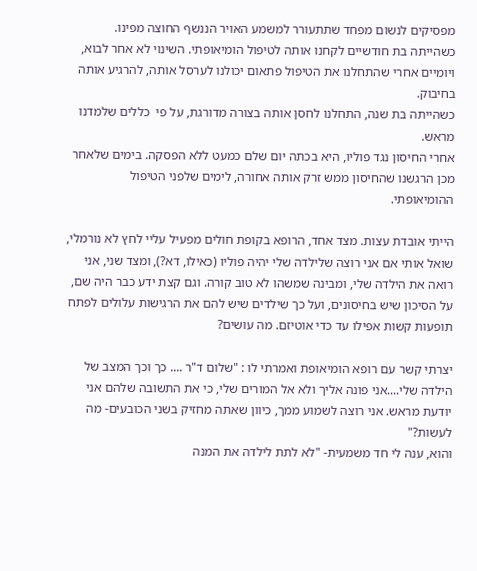מפסיקים לנשום מפחד שתתעורר למשמע האויר הננשף החוצה מפינו.
כשהייתה בת חודשיים לקחנו אותה לטיפול הומיאופתי. השינוי לא אחר לבוא, ויומיים אחרי שהתחלנו את הטיפול פתאום יכולנו לערסל אותה, להרגיע אותה בחיבוק.
כשהייתה בת שנה, התחלנו לחסן אותה בצורה מדורגת, על פי  כללים שלמדנו מראש.
אחרי החיסון נגד פוליו, היא בכתה יום שלם כמעט ללא הפסקה. בימים שלאחר מכן הרגשנו שהחיסון ממש זרק אותה אחורה, לימים שלפני הטיפול ההומיאופתי.

הייתי אובדת עצות. מצד אחד, הרופא בקופת חולים מפעיל עליי לחץ לא נורמלי, שואל אותי אם אני רוצה שלילדה שלי יהיה פוליו (כאילו, דא?), ומצד שני, אני רואה את הילדה שלי, ומבינה שמשהו לא טוב קורה. וגם קצת ידע כבר היה שם, על הסיכון שיש בחיסונים, ועל כך שילדים שיש להם את הרגישות עלולים לפתח תופעות קשות אפילו עד כדי אוטיזם. מה עושים?

יצרתי קשר עם רופא הומיאופת ואמרתי לו : "שלום ד"ר .... כך וכך המצב של הילדה שלי....אני פונה אליך ולא אל המורים שלי, כי את התשובה שלהם אני יודעת מראש. אני רוצה לשמוע ממך, כיוון שאתה מחזיק בשני הכובעים- מה לעשות?"
והוא, ענה לי חד משמעית- "לא לתת לילדה את המנה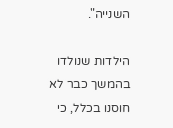השנייה".

הילדות שנולדו בהמשך כבר לא חוסנו בכלל, כי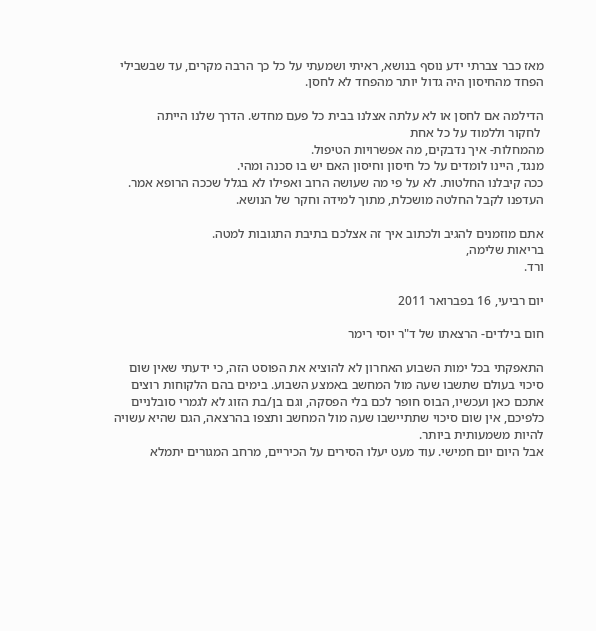מאז כבר צברתי ידע נוסף בנושא, ראיתי ושמעתי על כל כך הרבה מקרים, עד שבשבילי הפחד מהחיסון היה גדול יותר מהפחד לא לחסן.

הדילמה אם לחסן או לא עלתה אצלנו בבית כל פעם מחדש. הדרך שלנו הייתה
 לחקור וללמוד על כל אחת
מהמחלות- איך נדבקים, מה אפשרויות הטיפול.
מנגד, היינו לומדים על כל חיסון וחיסון האם יש בו סכנה ומהי.
ככה קיבלנו החלטות. לא על פי מה שעושה הרוב ואפילו לא בגלל שככה הרופא אמר. העדפנו לקבל החלטה מושכלת, מתוך למידה וחקר של הנושא.

אתם מוזמנים להגיב ולכתוב איך זה אצלכם בתיבת התגובות למטה.
בריאות שלימה,
ורד.

יום רביעי, 16 בפברואר 2011

חום בילדים- הרצאתו של ד"ר יוסי רימר

התאפקתי בכל ימות השבוע האחרון לא להוציא את הפוסט הזה, כי ידעתי שאין שום סיכוי בעולם שתשבו שעה מול המחשב באמצע השבוע. בימים בהם הלקוחות רוצים אתכם כאן ועכשיו, הבוס חופר לכם בלי הפסקה, וגם בן/בת הזוג לא לגמרי סובלניים כלפיכם, אין שום סיכוי שתתיישבו שעה מול המחשב ותצפו בהרצאה, הגם שהיא עשויה להיות משמעותית ביותר.
אבל היום יום חמישי. עוד מעט יעלו הסירים על הכיריים, מרחב המגורים יתמלא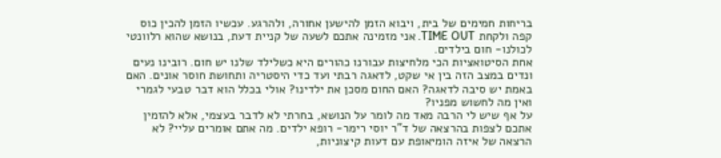בריחות חמימים של בית, ויבוא הזמן להישען אחורה, ולהרגע. עכשיו הזמן להכין כוס קפה ולקחת TIME OUT. אני מזמינה אתכם לשעה של קניית דעת, בנושא שהוא רלוונטי לכולנו- חום בילדים.
אחת הסיטואציות הכי מלחיצות עבורנו כהורים היא כשלילד שלנו יש חום. רובינו נעים ונדים במצב הזה בין אי שקט, לדאגה רבתי ועד כדי היסטריה ותחושת חוסר אונים. האם באמת יש סיבה לדאגה? האם החום מסכן את ילדינו? אולי בכלל הוא דבר טבעי לגמרי ואין מה לחשוש מפניו?
על אף שיש לי הרבה מאד מה לומר על הנושא, בחרתי לא לדבר בעצמי, אלא להזמין אתכם לצפות בהרצאה של ד"ר יוסי רימר- רופא ילדים. מה אתם אומרים עליי? לא הרצאה של איזה הומיאופת עם דעות קיצוניות,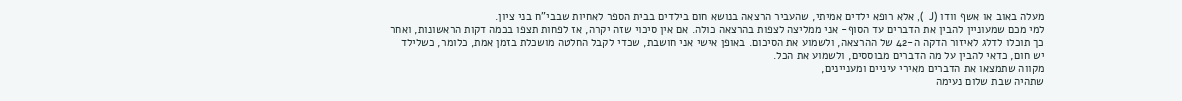מעלה באוב או אשף וודו (J  ), אלא רופא ילדים אמיתי, שהעביר הרצאה בנושא חום בילדים בבית הספר לאחיות שבבי"ח בני ציון.
למי מכם שמעוניין להבין את הדברים עד הסוף- אני ממליצה לצפות בהרצאה כולה. אם אין סיכוי שזה יקרה, אז לפחות תצפו בכמה דקות הראשונות, ואחר כך תוכלו לדלג לאיזור הדקה ה-42 של ההרצאה, ולשמוע את הסיכום. באופן אישי אני חושבת, שכדי לקבל החלטה מושכלת בזמן אמת, כלומר, כשלילד יש חום, כדאי להבין על מה הדברים מבוססים, ולשמוע את הכל.
מקווה שתמצאו את הדברים מאירי עיניים ומעניינים,
שתהיה שבת שלום נעימה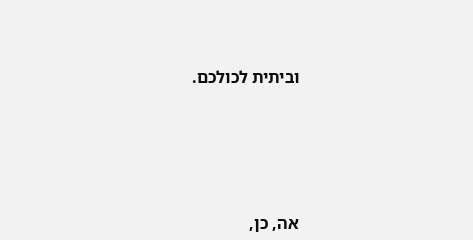וביתית לכולכם.





אה, כן,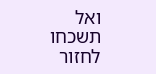ואל תשכחו לחזור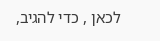לכאן , כדי להגיב,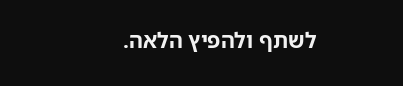לשתף ולהפיץ הלאה.